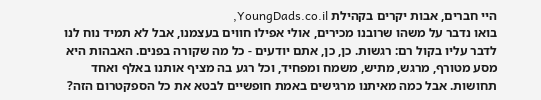היי חברים, אבות יקרים בקהילת YoungDads.co.il,
בואו נדבר על משהו שרובנו מכירים, אולי אפילו חווים בעצמנו, אבל לא תמיד נוח לנו לדבר עליו בקול רם: רגשות. כן, כן, אתם יודעים - כל מה שקורה בפנים. האבהות היא מסע מטורף, מרגש, מתיש, משמח ומפחיד, וכל רגע בה מציף אותנו באלף ואחד תחושות. אבל כמה מאיתנו מרגישים באמת חופשיים לבטא את כל הספקטרום הזה?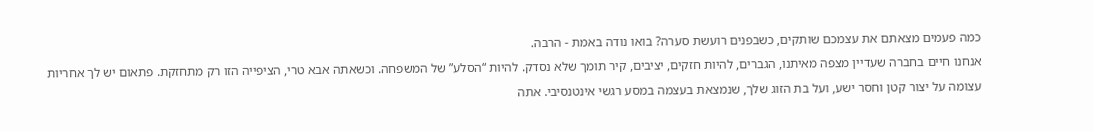כמה פעמים מצאתם את עצמכם שותקים, כשבפנים רועשת סערה? בואו נודה באמת - הרבה.
אנחנו חיים בחברה שעדיין מצפה מאיתנו, הגברים, להיות חזקים, יציבים, קיר תומך שלא נסדק. להיות “הסלע” של המשפחה. וכשאתה אבא טרי, הציפייה הזו רק מתחזקת. פתאום יש לך אחריות עצומה על יצור קטן וחסר ישע, ועל בת הזוג שלך, שנמצאת בעצמה במסע רגשי אינטנסיבי. אתה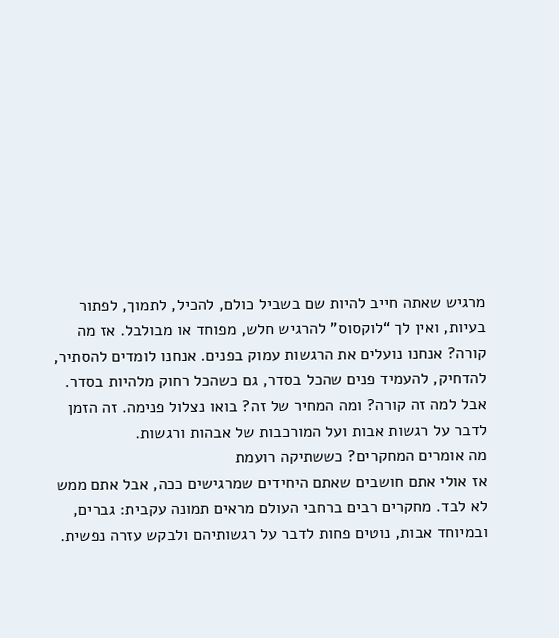מרגיש שאתה חייב להיות שם בשביל כולם, להכיל, לתמוך, לפתור בעיות, ואין לך “לוקסוס” להרגיש חלש, מפוחד או מבולבל. אז מה קורה? אנחנו נועלים את הרגשות עמוק בפנים. אנחנו לומדים להסתיר, להדחיק, להעמיד פנים שהכל בסדר, גם כשהכל רחוק מלהיות בסדר. אבל למה זה קורה? ומה המחיר של זה? בואו נצלול פנימה. זה הזמן לדבר על רגשות אבות ועל המורכבות של אבהות ורגשות.
מה אומרים המחקרים? כששתיקה רועמת
אז אולי אתם חושבים שאתם היחידים שמרגישים ככה, אבל אתם ממש לא לבד. מחקרים רבים ברחבי העולם מראים תמונה עקבית: גברים, ובמיוחד אבות, נוטים פחות לדבר על רגשותיהם ולבקש עזרה נפשית.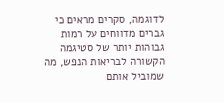לדוגמה, סקרים מראים כי גברים מדווחים על רמות גבוהות יותר של סטיגמה הקשורה לבריאות הנפש, מה שמוביל אותם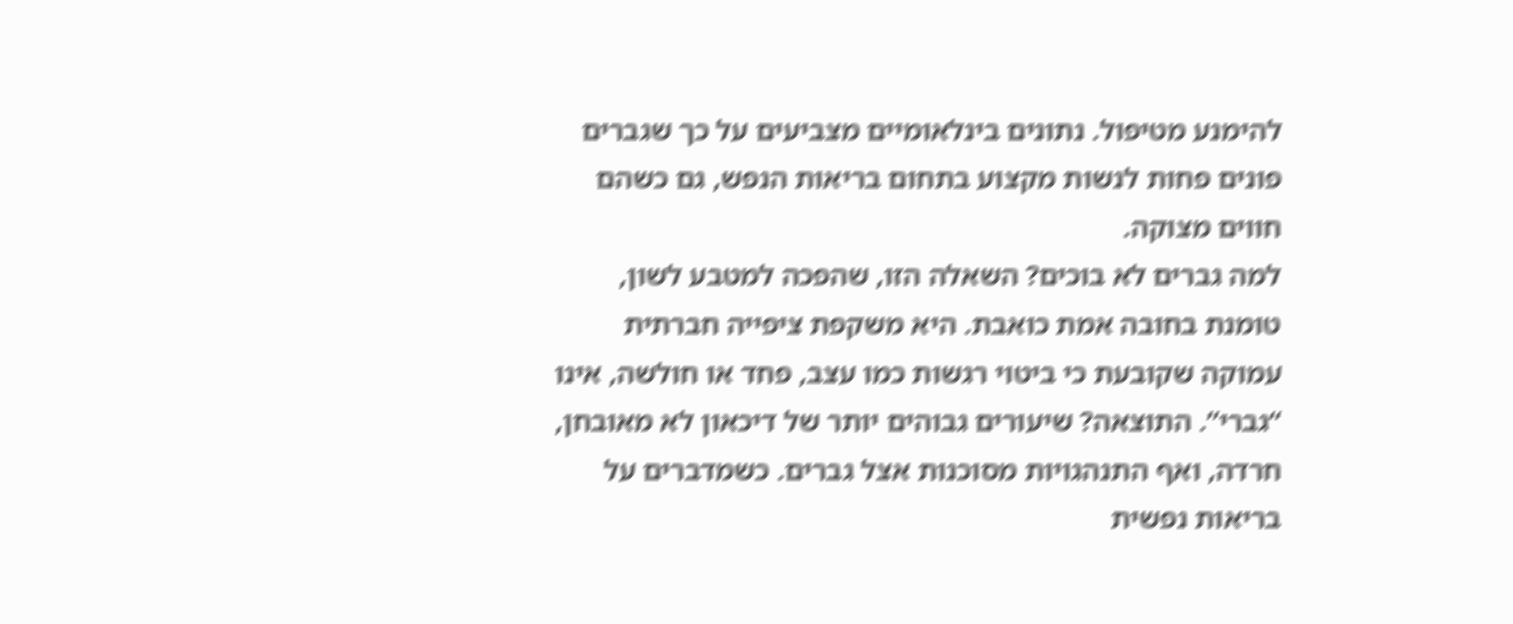להימנע מטיפול. נתונים בינלאומיים מצביעים על כך שגברים פונים פחות לנשות מקצוע בתחום בריאות הנפש, גם כשהם חווים מצוקה.
למה גברים לא בוכים? השאלה הזו, שהפכה למטבע לשון, טומנת בחובה אמת כואבת. היא משקפת ציפייה חברתית עמוקה שקובעת כי ביטוי רגשות כמו עצב, פחד או חולשה, אינו “גברי”. התוצאה? שיעורים גבוהים יותר של דיכאון לא מאובחן, חרדה, ואף התנהגויות מסוכנות אצל גברים. כשמדברים על בריאות נפשית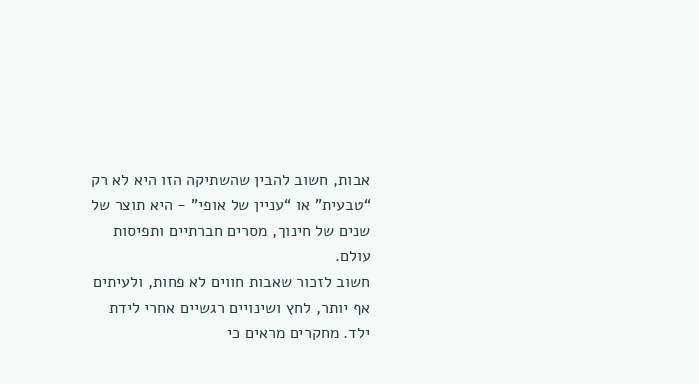אבות, חשוב להבין שהשתיקה הזו היא לא רק “טבעית” או “עניין של אופי” - היא תוצר של שנים של חינוך, מסרים חברתיים ותפיסות עולם.
חשוב לזכור שאבות חווים לא פחות, ולעיתים אף יותר, לחץ ושינויים רגשיים אחרי לידת ילד. מחקרים מראים כי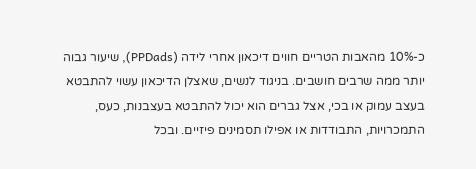כ-10% מהאבות הטריים חווים דיכאון אחרי לידה (PPDads), שיעור גבוה יותר ממה שרבים חושבים. בניגוד לנשים, שאצלן הדיכאון עשוי להתבטא בעצב עמוק או בכי, אצל גברים הוא יכול להתבטא בעצבנות, כעס, התמכרויות, התבודדות או אפילו תסמינים פיזיים. ובכל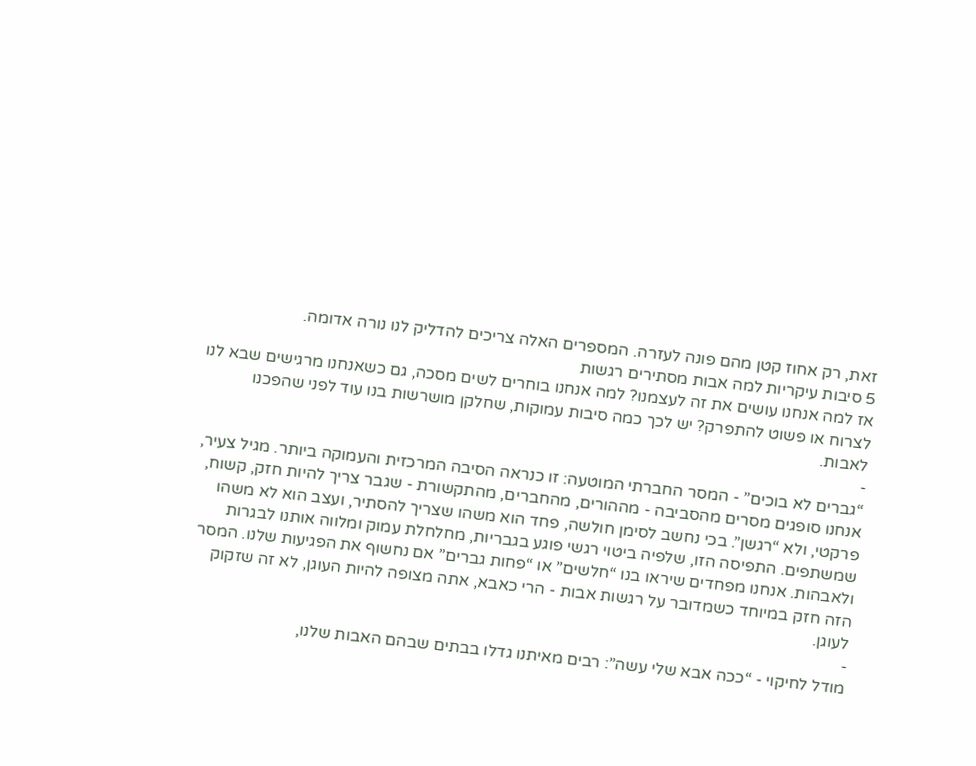זאת, רק אחוז קטן מהם פונה לעזרה. המספרים האלה צריכים להדליק לנו נורה אדומה.
5 סיבות עיקריות למה אבות מסתירים רגשות
אז למה אנחנו עושים את זה לעצמנו? למה אנחנו בוחרים לשים מסכה, גם כשאנחנו מרגישים שבא לנו לצרוח או פשוט להתפרק? יש לכך כמה סיבות עמוקות, שחלקן מושרשות בנו עוד לפני שהפכנו לאבות.
-
“גברים לא בוכים” - המסר החברתי המוטעה: זו כנראה הסיבה המרכזית והעמוקה ביותר. מגיל צעיר, אנחנו סופגים מסרים מהסביבה - מההורים, מהחברים, מהתקשורת - שגבר צריך להיות חזק, קשוח, פרקטי, ולא “רגשן”. בכי נחשב לסימן חולשה, פחד הוא משהו שצריך להסתיר, ועצב הוא לא משהו שמשתפים. התפיסה הזו, שלפיה ביטוי רגשי פוגע בגבריות, מחלחלת עמוק ומלווה אותנו לבגרות ולאבהות. אנחנו מפחדים שיראו בנו “חלשים” או “פחות גברים” אם נחשוף את הפגיעות שלנו. המסר הזה חזק במיוחד כשמדובר על רגשות אבות - הרי כאבא, אתה מצופה להיות העוגן, לא זה שזקוק לעוגן.
-
מודל לחיקוי - “ככה אבא שלי עשה”: רבים מאיתנו גדלו בבתים שבהם האבות שלנו,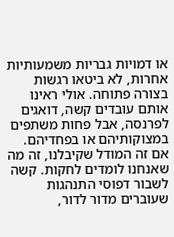או דמויות גבריות משמעותיות אחרות, לא ביטאו רגשות בצורה פתוחה. אולי ראינו אותם עובדים קשה, דואגים לפרנסה, אבל פחות משתפים במצוקותיהם או בפחדיהם. אם זה המודל שקיבלנו, זה מה שאנחנו לומדים לחקות. קשה לשבור דפוסי התנהגות שעוברים מדור לדור,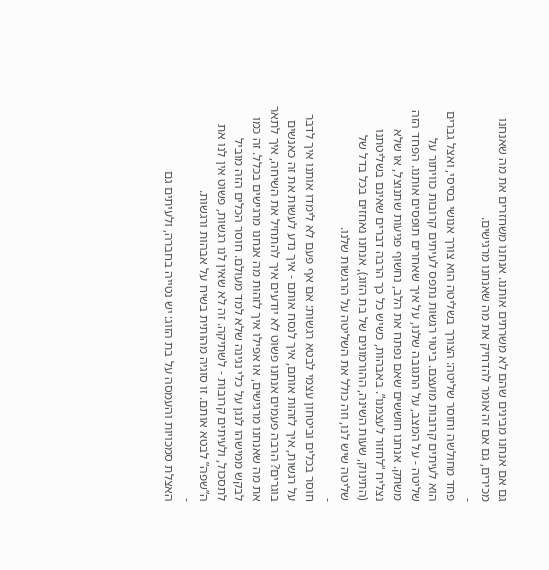גם אם אנחנו מבינים שהם לא משרתים אותנו. אנחנו משחזרים את מה שאנחנו מכירים, גם אם זה אומר להדחיק את מה שאנחנו מרגישים.
-
פחד מחולשה וחוסר שליטה: הצורך בשליטה הוא צורך אנושי בסיסי, ואצל גברים הוא לעיתים קרובות מועצם. ביטוי רגשות נתפס לעיתים קרובות כוויתור על שליטה - על המצב, על התגובה שלנו, על איך שאחרים תופסים אותנו. הפחד הזה משתק. אנחנו חוששים שאם נפתח את הלב, נחשוף פגיעות שתנוצל, או שלא נצליח “לחזור לעצמנו”. באבהות, כשיש כל כך הרבה דברים שאינם בשליטתנו (התינוק, שעות השינה, ההורמונים של בת הזוג), אנחנו נאחזים בכל בדל של שליטה שיש לנו, וזה כולל את השליטה על הרגשות שלנו.
-
חוסר בכלים וביטחון עצמי לבטא רגשות: אם אף פעם לא לימדו אותנו איך לדבר על רגשות, איך לזהות אותם, איך לנסח אותם - איך נדע לעשות את זה כאנשים בוגרים? הרבה פעמים אנחנו פשוט לא יודעים איך להתחיל את השיחה, איך לתאר את מה שאנחנו מרגישים, או אפילו איך לזהות מה אנחנו מרגישים בכלל. זה כמו לבקש ממישהו לנגן על כלי נגינה שלא למד מעולם. חוסר הכלים הזה מוביל לתסכול, ולעיתים קרובות - לשתיקה. זה לא שאין לנו רגשות, פשוט אין לנו את ה”שפה” לבטא אותם. זו סוגיה מהותית בשיח על אבהות ורגשות.
-
האצלת סמכויות והעמסה על בת הזוג: יש נטייה בחברה, ולעיתים גם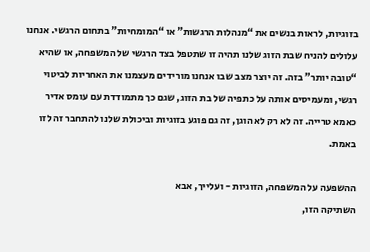בזוגיות, לראות בנשים את “מנהלות הרגשות” או “המומחיות” בתחום הרגשי. אנחנו עלולים להניח שבת הזוג שלנו תהיה זו שתטפל בצד הרגשי של המשפחה, או שהיא “טובה יותר” בזה. זה יוצר מצב שבו אנחנו מורידים מעצמנו את האחריות לביטוי רגשי, ומעמיסים אותה על כתפיה של בת הזוג, שגם כך מתמודדת עם עומס אדיר כאמא טרייה. זה לא רק לא הוגן, זה גם פוגע בזוגיות וביכולת שלנו להתחבר זה לזו באמת.

ההשפעה על המשפחה, הזוגיות - ועלייך, אבא
השתיקה הזו,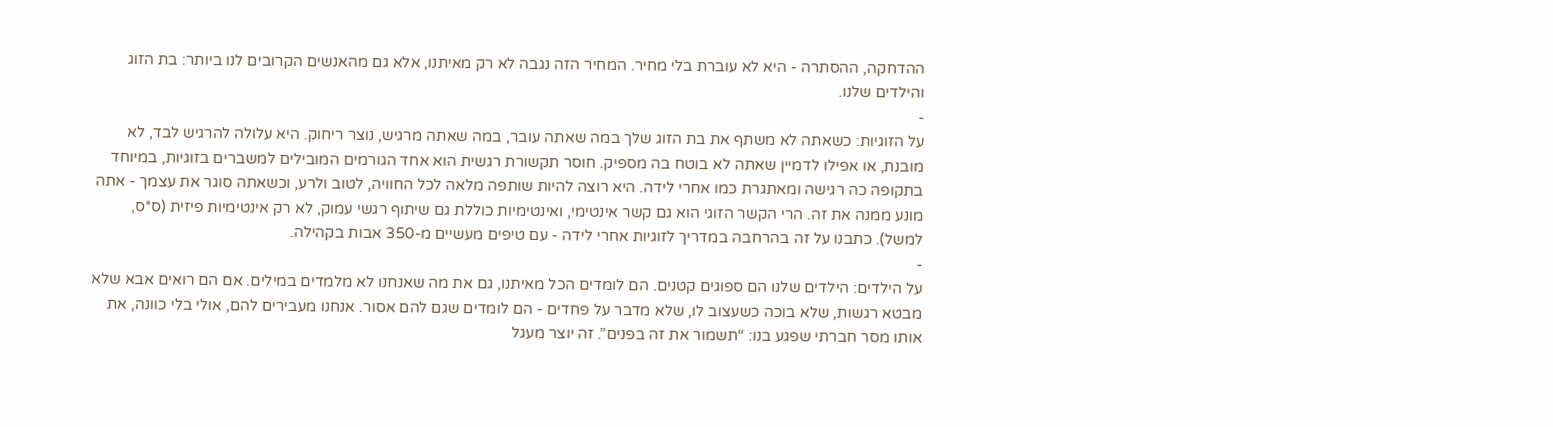ההדחקה, ההסתרה - היא לא עוברת בלי מחיר. המחיר הזה נגבה לא רק מאיתנו, אלא גם מהאנשים הקרובים לנו ביותר: בת הזוג והילדים שלנו.
-
על הזוגיות: כשאתה לא משתף את בת הזוג שלך במה שאתה עובר, במה שאתה מרגיש, נוצר ריחוק. היא עלולה להרגיש לבד, לא מובנת, או אפילו לדמיין שאתה לא בוטח בה מספיק. חוסר תקשורת רגשית הוא אחד הגורמים המובילים למשברים בזוגיות, במיוחד בתקופה כה רגישה ומאתגרת כמו אחרי לידה. היא רוצה להיות שותפה מלאה לכל החוויה, לטוב ולרע, וכשאתה סוגר את עצמך - אתה מונע ממנה את זה. הרי הקשר הזוגי הוא גם קשר אינטימי, ואינטימיות כוללת גם שיתוף רגשי עמוק, לא רק אינטימיות פיזית (ס*ס, למשל). כתבנו על זה בהרחבה במדריך לזוגיות אחרי לידה - עם טיפים מעשיים מ-350 אבות בקהילה.
-
על הילדים: הילדים שלנו הם ספוגים קטנים. הם לומדים הכל מאיתנו, גם את מה שאנחנו לא מלמדים במילים. אם הם רואים אבא שלא מבטא רגשות, שלא בוכה כשעצוב לו, שלא מדבר על פחדים - הם לומדים שגם להם אסור. אנחנו מעבירים להם, אולי בלי כוונה, את אותו מסר חברתי שפגע בנו: “תשמור את זה בפנים”. זה יוצר מעגל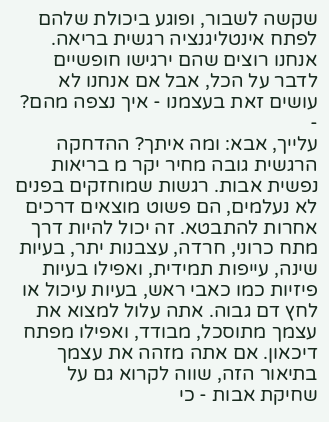שקשה לשבור, ופוגע ביכולת שלהם לפתח אינטליגנציה רגשית בריאה. אנחנו רוצים שהם ירגישו חופשיים לדבר על הכל, אבל אם אנחנו לא עושים זאת בעצמנו - איך נצפה מהם?
-
עלייך, אבא: ומה איתך? ההדחקה הרגשית גובה מחיר יקר מ בריאות נפשית אבות. רגשות שמוחזקים בפנים לא נעלמים, הם פשוט מוצאים דרכים אחרות להתבטא. זה יכול להיות דרך מתח כרוני, חרדה, עצבנות יתר, בעיות שינה, עייפות תמידית, ואפילו בעיות פיזיות כמו כאבי ראש, בעיות עיכול או לחץ דם גבוה. אתה עלול למצוא את עצמך מתוסכל, מבודד, ואפילו מפתח דיכאון. אם אתה מזהה את עצמך בתיאור הזה, שווה לקרוא גם על שחיקת אבות - כי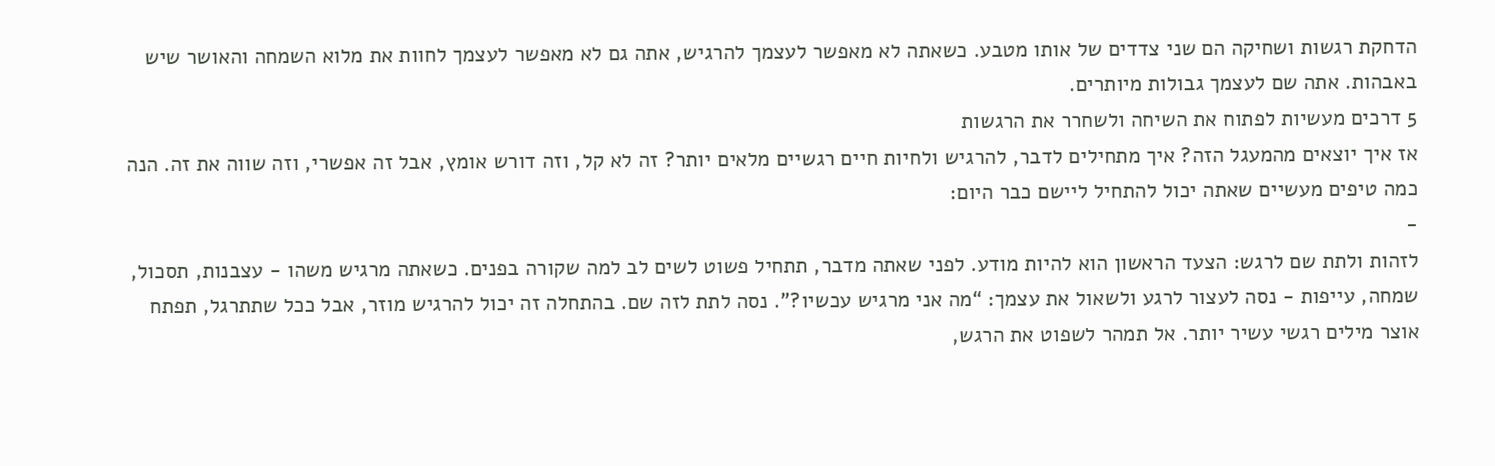הדחקת רגשות ושחיקה הם שני צדדים של אותו מטבע. כשאתה לא מאפשר לעצמך להרגיש, אתה גם לא מאפשר לעצמך לחוות את מלוא השמחה והאושר שיש באבהות. אתה שם לעצמך גבולות מיותרים.
5 דרכים מעשיות לפתוח את השיחה ולשחרר את הרגשות
אז איך יוצאים מהמעגל הזה? איך מתחילים לדבר, להרגיש ולחיות חיים רגשיים מלאים יותר? זה לא קל, וזה דורש אומץ, אבל זה אפשרי, וזה שווה את זה. הנה כמה טיפים מעשיים שאתה יכול להתחיל ליישם כבר היום:
-
לזהות ולתת שם לרגש: הצעד הראשון הוא להיות מודע. לפני שאתה מדבר, תתחיל פשוט לשים לב למה שקורה בפנים. כשאתה מרגיש משהו - עצבנות, תסכול, שמחה, עייפות - נסה לעצור לרגע ולשאול את עצמך: “מה אני מרגיש עכשיו?”. נסה לתת לזה שם. בהתחלה זה יכול להרגיש מוזר, אבל ככל שתתרגל, תפתח אוצר מילים רגשי עשיר יותר. אל תמהר לשפוט את הרגש,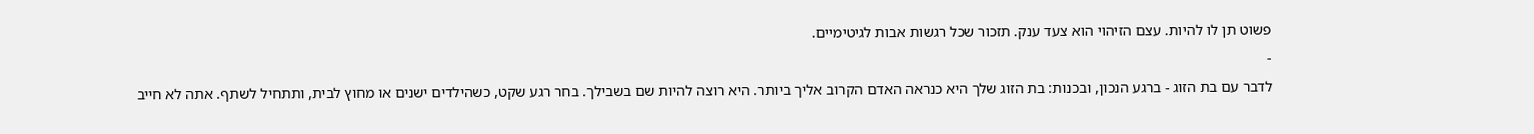פשוט תן לו להיות. עצם הזיהוי הוא צעד ענק. תזכור שכל רגשות אבות לגיטימיים.
-
לדבר עם בת הזוג - ברגע הנכון, ובכנות: בת הזוג שלך היא כנראה האדם הקרוב אליך ביותר. היא רוצה להיות שם בשבילך. בחר רגע שקט, כשהילדים ישנים או מחוץ לבית, ותתחיל לשתף. אתה לא חייב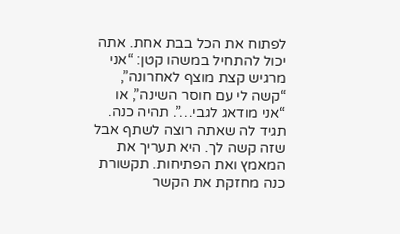לפתוח את הכל בבת אחת. אתה יכול להתחיל במשהו קטן: “אני מרגיש קצת מוצף לאחרונה”, “קשה לי עם חוסר השינה”, או “אני מודאג לגבי…”. תהיה כנה. תגיד לה שאתה רוצה לשתף אבל שזה קשה לך. היא תעריך את המאמץ ואת הפתיחות. תקשורת כנה מחזקת את הקשר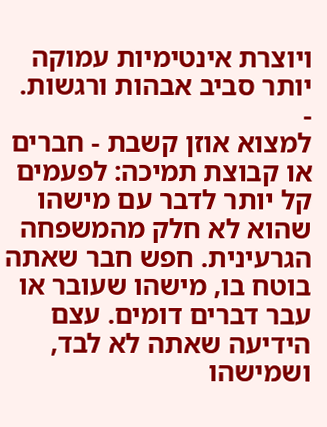ויוצרת אינטימיות עמוקה יותר סביב אבהות ורגשות.
-
למצוא אוזן קשבת - חברים או קבוצת תמיכה: לפעמים קל יותר לדבר עם מישהו שהוא לא חלק מהמשפחה הגרעינית. חפש חבר שאתה בוטח בו, מישהו שעובר או עבר דברים דומים. עצם הידיעה שאתה לא לבד, ושמישהו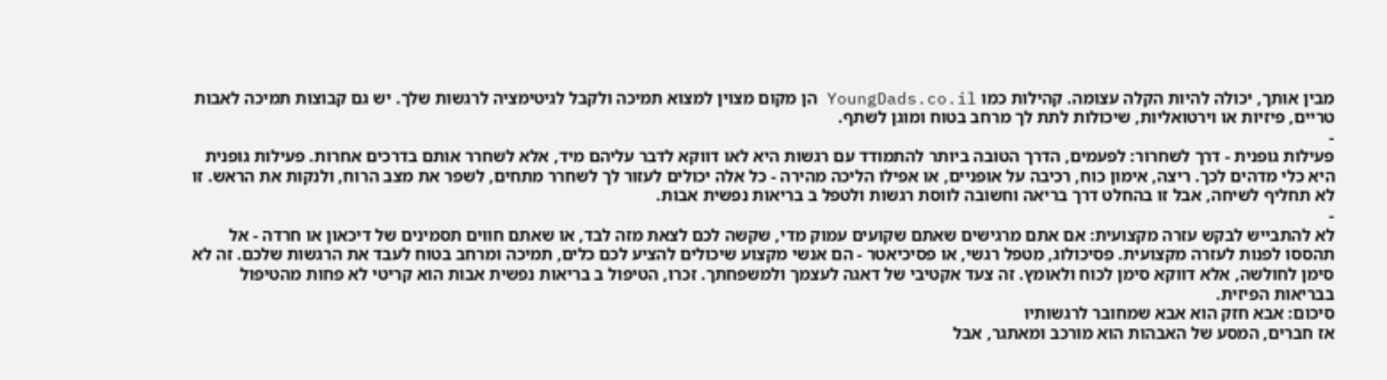מבין אותך, יכולה להיות הקלה עצומה. קהילות כמו YoungDads.co.il הן מקום מצוין למצוא תמיכה ולקבל לגיטימציה לרגשות שלך. יש גם קבוצות תמיכה לאבות טריים, פיזיות או וירטואליות, שיכולות לתת לך מרחב בטוח ומוגן לשתף.
-
פעילות גופנית - דרך לשחרור: לפעמים, הדרך הטובה ביותר להתמודד עם רגשות היא לאו דווקא לדבר עליהם מיד, אלא לשחרר אותם בדרכים אחרות. פעילות גופנית היא כלי מדהים לכך. ריצה, אימון כוח, רכיבה על אופניים, או אפילו הליכה מהירה - כל אלה יכולים לעזור לך לשחרר מתחים, לשפר את מצב הרוח, ולנקות את הראש. זו לא תחליף לשיחה, אבל זו בהחלט דרך בריאה וחשובה לווסת רגשות ולטפל ב בריאות נפשית אבות.
-
לא להתבייש לבקש עזרה מקצועית: אם אתם מרגישים שאתם שקועים עמוק מדי, שקשה לכם לצאת מזה לבד, או שאתם חווים תסמינים של דיכאון או חרדה - אל תהססו לפנות לעזרה מקצועית. פסיכולוג, מטפל רגשי, או פסיכיאטר - הם אנשי מקצוע שיכולים להציע לכם כלים, תמיכה ומרחב בטוח לעבד את הרגשות שלכם. זה לא סימן לחולשה, אלא דווקא סימן לכוח ולאומץ. זה צעד אקטיבי של דאגה לעצמך ולמשפחתך. זכרו, הטיפול ב בריאות נפשית אבות הוא קריטי לא פחות מהטיפול בבריאות הפיזית.
סיכום: אבא חזק הוא אבא שמחובר לרגשותיו
אז חברים, המסע של האבהות הוא מורכב ומאתגר, אבל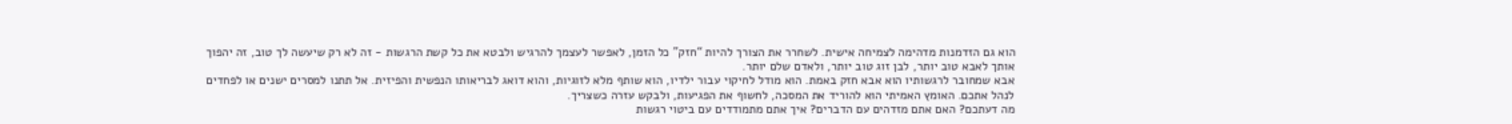הוא גם הזדמנות מדהימה לצמיחה אישית. לשחרר את הצורך להיות “חזק” כל הזמן, לאפשר לעצמך להרגיש ולבטא את כל קשת הרגשות - זה לא רק שיעשה לך טוב, זה יהפוך אותך לאבא טוב יותר, לבן זוג טוב יותר, ולאדם שלם יותר.
אבא שמחובר לרגשותיו הוא אבא חזק באמת. הוא מודל לחיקוי עבור ילדיו, הוא שותף מלא לזוגיות, והוא דואג לבריאותו הנפשית והפיזית. אל תתנו למסרים ישנים או לפחדים לנהל אתכם. האומץ האמיתי הוא להוריד את המסכה, לחשוף את הפגיעות, ולבקש עזרה כשצריך.
מה דעתכם? האם אתם מזדהים עם הדברים? איך אתם מתמודדים עם ביטוי רגשות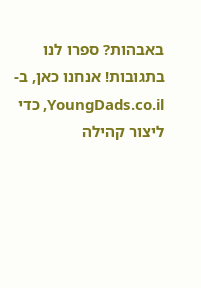באבהות? ספרו לנו בתגובות! אנחנו כאן, ב-YoungDads.co.il, כדי ליצור קהילה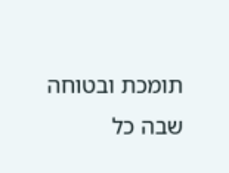תומכת ובטוחה שבה כל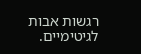רגשות אבות לגיטימיים.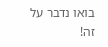בואו נדבר על זה!